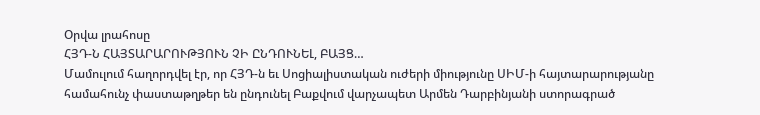Օրվա լրահոսը
ՀՅԴ-Ն ՀԱՅՏԱՐԱՐՈՒԹՅՈՒՆ ՉԻ ԸՆԴՈՒՆԵԼ, ԲԱՅՑ…
Մամուլում հաղորդվել էր, որ ՀՅԴ-ն եւ Սոցիալիստական ուժերի միությունը ՍԻՄ-ի հայտարարությանը համահունչ փաստաթղթեր են ընդունել Բաքվում վարչապետ Արմեն Դարբինյանի ստորագրած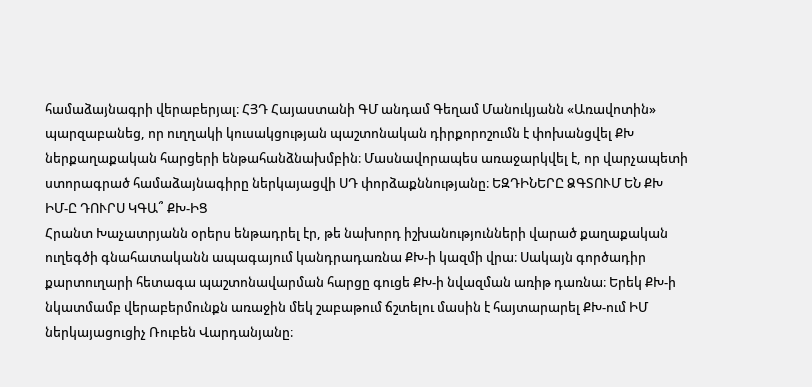համաձայնագրի վերաբերյալ։ ՀՅԴ Հայաստանի ԳՄ անդամ Գեղամ Մանուկյանն «Առավոտին» պարզաբանեց, որ ուղղակի կուսակցության պաշտոնական դիրքորոշումն է փոխանցվել ՔԽ ներքաղաքական հարցերի ենթահանձնախմբին։ Մասնավորապես առաջարկվել է, որ վարչապետի ստորագրած համաձայնագիրը ներկայացվի ՍԴ փորձաքննությանը։ ԵԶԴԻՆԵՐԸ ՁԳՏՈՒՄ ԵՆ ՔԽ
ԻՄ-Ը ԴՈՒՐՍ ԿԳԱ՞ ՔԽ-ԻՑ
Հրանտ Խաչատրյանն օրերս ենթադրել էր, թե նախորդ իշխանությունների վարած քաղաքական ուղեգծի գնահատականն ապագայում կանդրադառնա ՔԽ-ի կազմի վրա։ Սակայն գործադիր քարտուղարի հետագա պաշտոնավարման հարցը գուցե ՔԽ-ի նվազման առիթ դառնա։ Երեկ ՔԽ-ի նկատմամբ վերաբերմունքն առաջին մեկ շաբաթում ճշտելու մասին է հայտարարել ՔԽ-ում ԻՄ ներկայացուցիչ Ռուբեն Վարդանյանը։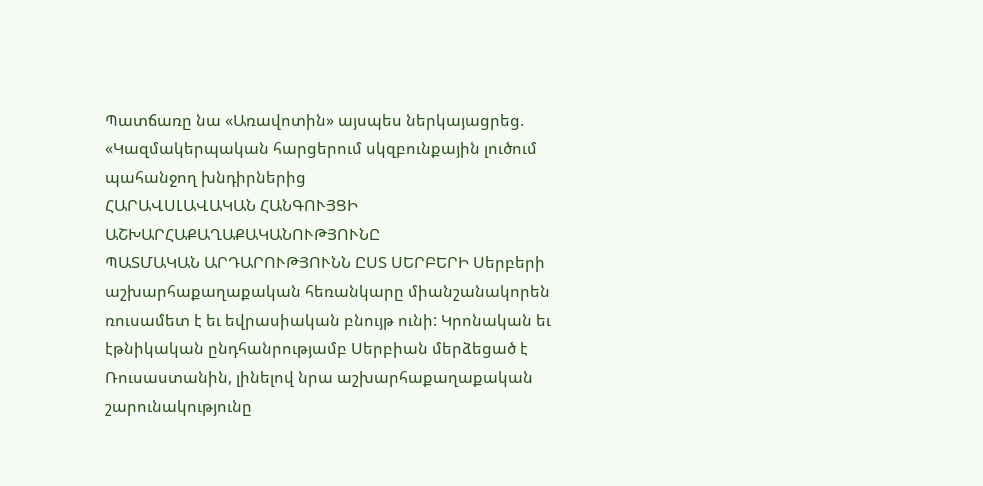Պատճառը նա «Առավոտին» այսպես ներկայացրեց. «Կազմակերպական հարցերում սկզբունքային լուծում պահանջող խնդիրներից
ՀԱՐԱՎՍԼԱՎԱԿԱՆ ՀԱՆԳՈՒՅՑԻ ԱՇԽԱՐՀԱՔԱՂԱՔԱԿԱՆՈՒԹՅՈՒՆԸ
ՊԱՏՄԱԿԱՆ ԱՐԴԱՐՈՒԹՅՈՒՆՆ ԸՍՏ ՍԵՐԲԵՐԻ Սերբերի աշխարհաքաղաքական հեռանկարը միանշանակորեն ռուսամետ է եւ եվրասիական բնույթ ունի: Կրոնական եւ էթնիկական ընդհանրությամբ Սերբիան մերձեցած է Ռուսաստանին, լինելով նրա աշխարհաքաղաքական շարունակությունը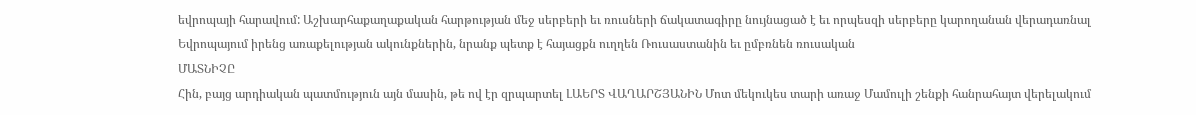եվրոպայի հարավում: Աշխարհաքաղաքական հարթության մեջ սերբերի եւ ռուսների ճակատագիրը նույնացած է եւ որպեսզի սերբերը կարողանան վերադառնալ Եվրոպայում իրենց առաքելության ակունքներին, նրանք պետք է հայացքն ուղղեն Ռուսաստանին եւ ըմբռնեն ռուսական
ՄԱՏՆԻՉԸ
Հին, բայց արդիական պատմություն այն մասին, թե ով էր զրպարտել ԼԱԵՐՏ ՎԱՂԱՐՇՅԱՆԻՆ Մոտ մեկուկես տարի առաջ Մամուլի շենքի հանրահայտ վերելակում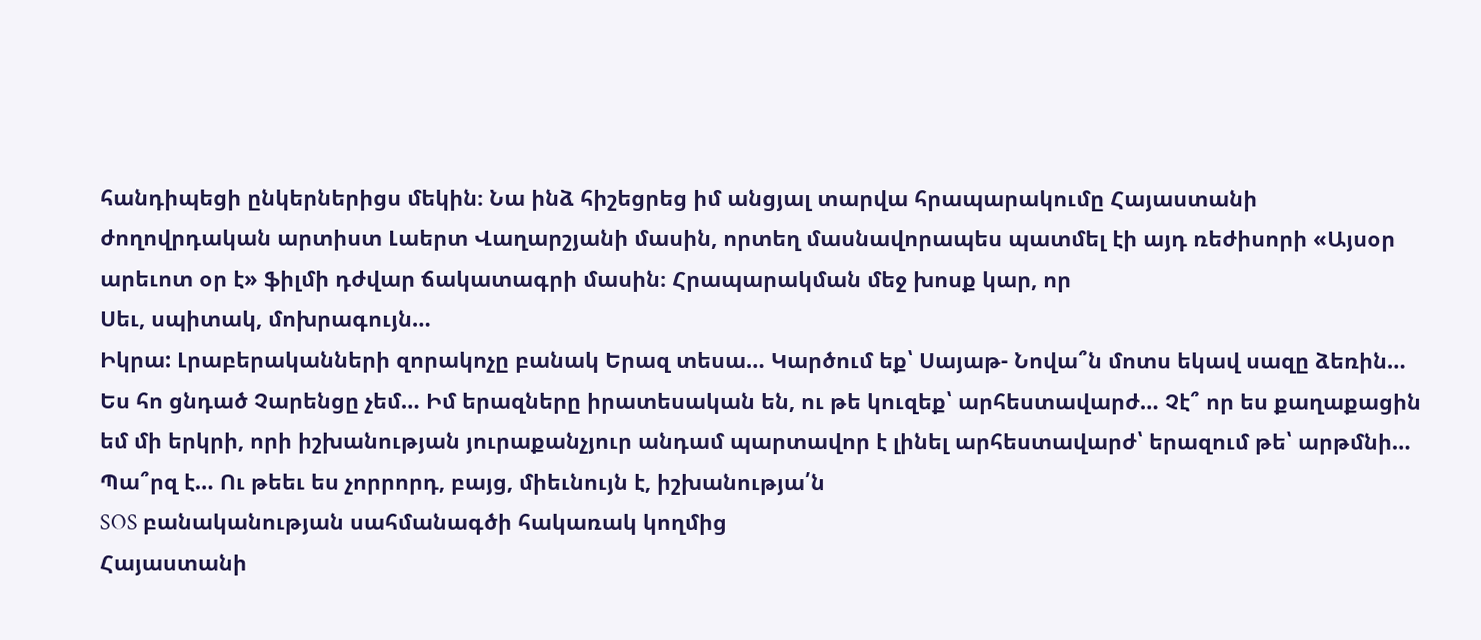հանդիպեցի ընկերներիցս մեկին։ Նա ինձ հիշեցրեց իմ անցյալ տարվա հրապարակումը Հայաստանի ժողովրդական արտիստ Լաերտ Վաղարշյանի մասին, որտեղ մասնավորապես պատմել էի այդ ռեժիսորի «Այսօր արեւոտ օր է» ֆիլմի դժվար ճակատագրի մասին։ Հրապարակման մեջ խոսք կար, որ
Սեւ, սպիտակ, մոխրագույն…
Իկրա: Լրաբերականների զորակոչը բանակ Երազ տեսա… Կարծում եք՝ Սայաթ- Նովա՞ն մոտս եկավ սազը ձեռին… Ես հո ցնդած Չարենցը չեմ… Իմ երազները իրատեսական են, ու թե կուզեք՝ արհեստավարժ… Չէ՞ որ ես քաղաքացին եմ մի երկրի, որի իշխանության յուրաքանչյուր անդամ պարտավոր է լինել արհեստավարժ՝ երազում թե՝ արթմնի… Պա՞րզ է… Ու թեեւ ես չորրորդ, բայց, միեւնույն է, իշխանությա՛ն
SOS բանականության սահմանագծի հակառակ կողմից
Հայաստանի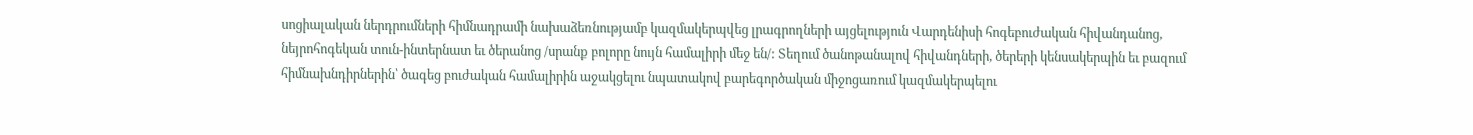սոցիալական ներդրումների հիմնադրամի նախաձեռնությամբ կազմակերպվեց լրագրողների այցելություն Վարդենիսի հոգեբուժական հիվանդանոց, նեյրոհոգեկան տուն-ինտերնատ եւ ծերանոց /սրանք բոլորը նույն համալիրի մեջ են/: Տեղում ծանոթանալով հիվանդների, ծերերի կենսակերպին եւ բազում հիմնախնդիրներին՝ ծագեց բուժական համալիրին աջակցելու նպատակով բարեգործական միջոցառում կազմակերպելու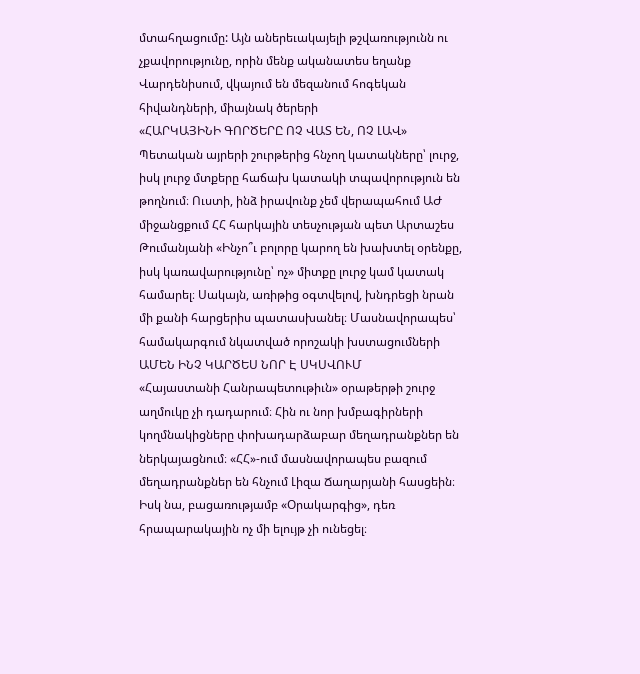մտահղացումը: Այն աներեւակայելի թշվառությունն ու չքավորությունը, որին մենք ականատես եղանք Վարդենիսում, վկայում են մեզանում հոգեկան հիվանդների, միայնակ ծերերի
«ՀԱՐԿԱՅԻՆԻ ԳՈՐԾԵՐԸ ՈՉ ՎԱՏ ԵՆ, ՈՉ ԼԱՎ»
Պետական այրերի շուրթերից հնչող կատակները՝ լուրջ, իսկ լուրջ մտքերը հաճախ կատակի տպավորություն են թողնում։ Ուստի, ինձ իրավունք չեմ վերապահում ԱԺ միջանցքում ՀՀ հարկային տեսչության պետ Արտաշես Թումանյանի «Ինչո՞ւ բոլորը կարող են խախտել օրենքը, իսկ կառավարությունը՝ ոչ» միտքը լուրջ կամ կատակ համարել։ Սակայն, առիթից օգտվելով, խնդրեցի նրան մի քանի հարցերիս պատասխանել։ Մասնավորապես՝ համակարգում նկատված որոշակի խստացումների
ԱՄԵՆ ԻՆՉ ԿԱՐԾԵՍ ՆՈՐ Է ՍԿՍՎՈՒՄ
«Հայաստանի Հանրապետութիւն» օրաթերթի շուրջ աղմուկը չի դադարում։ Հին ու նոր խմբագիրների կողմնակիցները փոխադարձաբար մեղադրանքներ են ներկայացնում։ «ՀՀ»-ում մասնավորապես բազում մեղադրանքներ են հնչում Լիզա Ճաղարյանի հասցեին։ Իսկ նա, բացառությամբ «Օրակարգից», դեռ հրապարակային ոչ մի ելույթ չի ունեցել։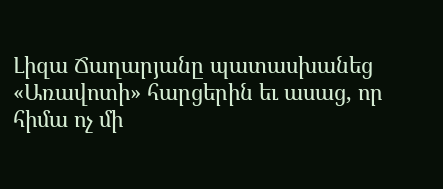Լիզա Ճաղարյանը պատասխանեց «Առավոտի» հարցերին եւ ասաց, որ հիմա ոչ մի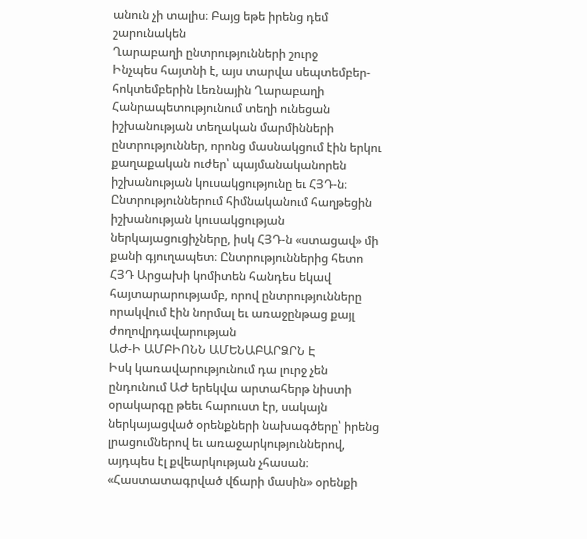անուն չի տալիս։ Բայց եթե իրենց դեմ շարունակեն
Ղարաբաղի ընտրությունների շուրջ
Ինչպես հայտնի է, այս տարվա սեպտեմբեր-հոկտեմբերին Լեռնային Ղարաբաղի Հանրապետությունում տեղի ունեցան իշխանության տեղական մարմինների ընտրություններ, որոնց մասնակցում էին երկու քաղաքական ուժեր՝ պայմանականորեն իշխանության կուսակցությունը եւ ՀՅԴ-ն։ Ընտրություններում հիմնականում հաղթեցին իշխանության կուսակցության ներկայացուցիչները, իսկ ՀՅԴ-ն «ստացավ» մի քանի գյուղապետ։ Ընտրություններից հետո ՀՅԴ Արցախի կոմիտեն հանդես եկավ հայտարարությամբ, որով ընտրությունները որակվում էին նորմալ եւ առաջընթաց քայլ ժողովրդավարության
ԱԺ-Ի ԱՄԲԻՈՆՆ ԱՄԵՆԱԲԱՐՁՐՆ Է
Իսկ կառավարությունում դա լուրջ չեն ընդունում ԱԺ երեկվա արտահերթ նիստի օրակարգը թեեւ հարուստ էր, սակայն ներկայացված օրենքների նախագծերը՝ իրենց լրացումներով եւ առաջարկություններով, այդպես էլ քվեարկության չհասան։ «Հաստատագրված վճարի մասին» օրենքի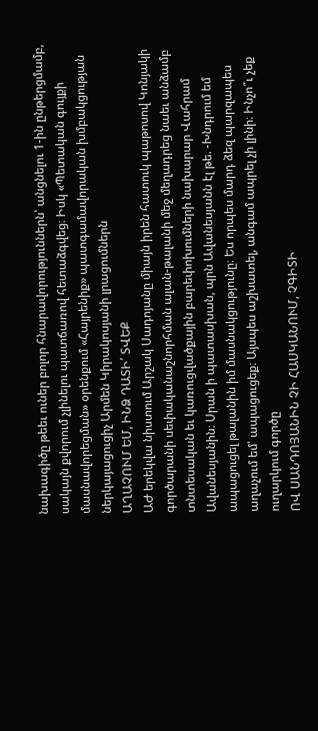նախագիծը թեեւ ուներ բոլոր հնարավորություններն՝ անցնելու 1-ին ընթերցմամբ, սակայն քվորում չլինելու պատճառով հետաձգվեց։ Իսկ «Պետական գույքի մասնավորեցման» օրենքում «Հայրենիք» պատգամավորական խմբակցության ներկայացուցիչ Արմեն Կիրակոսյանի լրացումներն
ԱՂԱՉՈՒՄ ԵՄ, ԻՆՁ ԴԱՏԻ՛ ՏՎԵՔ
ԱԺ երեկվա նիստում Արշակ Սադոյանը միայն իրեն հատուկ պաթոսով Կոնյակի գործարանի սեփականաշնորհման ալան-թալանի մեջ մեղադրեց նաեւ անձամբ տնտեսական եւ կառուցվածքային բարեփոխումների նախարար Վահրամ Ավանեսյանին։ Սրան ի պատասխան, պրն Ավանեսյանն էլ թե. -Խնդրում եմ ապացուցել թալանին իմ մասնակցությունը։ Ես որպես մարդ ձեզ պարզապես աղաչում եմ՝ ապացուցեք։ Այսպես աշխատել, անգամ ապրել չի լինի։ Ինչո՞ւ չեք ուղարկում գործը
ՈՎ ՍԱՆԴՈՅԱՆԻՆ ՉԻ ՀԱՍԿԱՆՈՒՄ, ՉԳԻՏԻ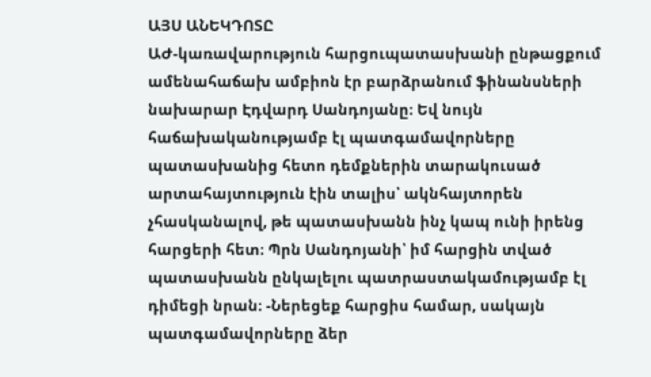ԱՅՍ ԱՆԵԿԴՈՏԸ
ԱԺ-կառավարություն հարցուպատասխանի ընթացքում ամենահաճախ ամբիոն էր բարձրանում ֆինանսների նախարար Էդվարդ Սանդոյանը։ Եվ նույն հաճախականությամբ էլ պատգամավորները պատասխանից հետո դեմքներին տարակուսած արտահայտություն էին տալիս՝ ակնհայտորեն չհասկանալով, թե պատասխանն ինչ կապ ունի իրենց հարցերի հետ։ Պրն Սանդոյանի՝ իմ հարցին տված պատասխանն ընկալելու պատրաստակամությամբ էլ դիմեցի նրան։ -Ներեցեք հարցիս համար, սակայն պատգամավորները ձեր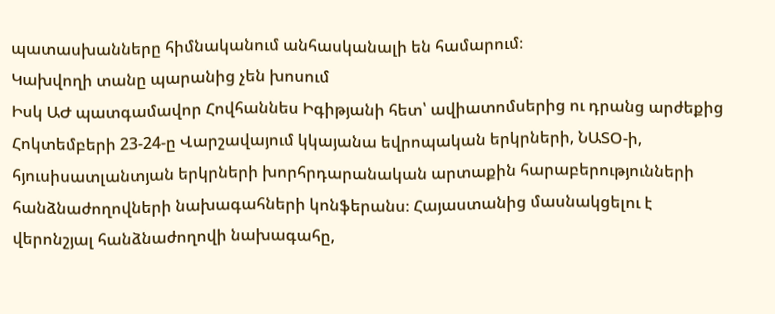պատասխանները հիմնականում անհասկանալի են համարում։
Կախվողի տանը պարանից չեն խոսում
Իսկ ԱԺ պատգամավոր Հովհաննես Իգիթյանի հետ՝ ավիատոմսերից ու դրանց արժեքից Հոկտեմբերի 23-24-ը Վարշավայում կկայանա եվրոպական երկրների, ՆԱՏՕ-ի, հյուսիսատլանտյան երկրների խորհրդարանական արտաքին հարաբերությունների հանձնաժողովների նախագահների կոնֆերանս։ Հայաստանից մասնակցելու է վերոնշյալ հանձնաժողովի նախագահը,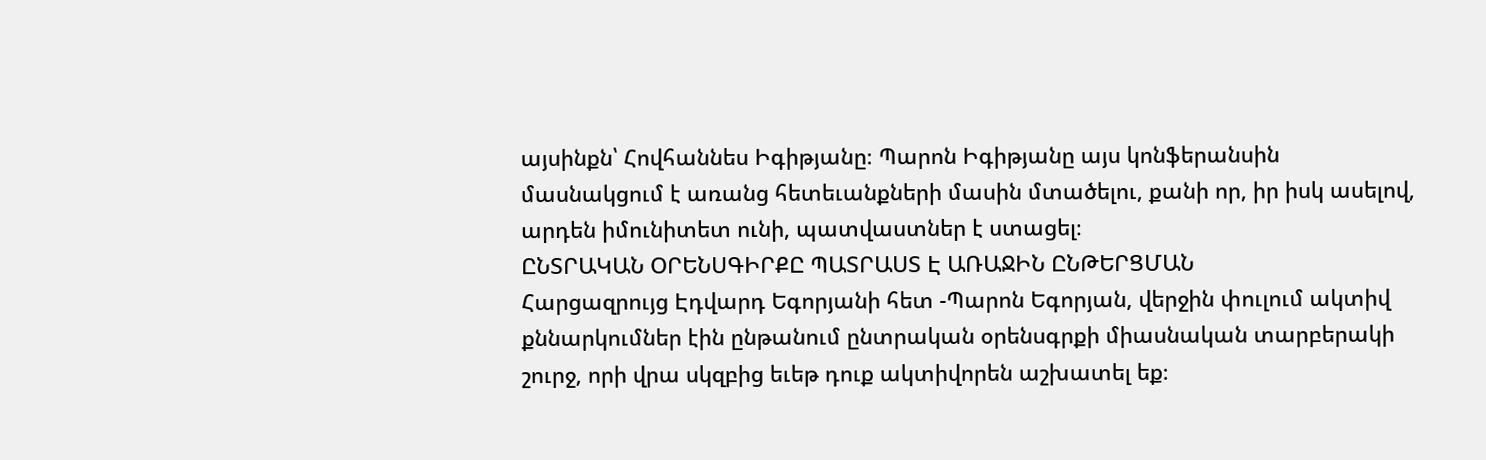այսինքն՝ Հովհաննես Իգիթյանը։ Պարոն Իգիթյանը այս կոնֆերանսին մասնակցում է առանց հետեւանքների մասին մտածելու, քանի որ, իր իսկ ասելով, արդեն իմունիտետ ունի, պատվաստներ է ստացել։
ԸՆՏՐԱԿԱՆ ՕՐԵՆՍԳԻՐՔԸ ՊԱՏՐԱՍՏ Է ԱՌԱՋԻՆ ԸՆԹԵՐՑՄԱՆ
Հարցազրույց Էդվարդ Եգորյանի հետ -Պարոն Եգորյան, վերջին փուլում ակտիվ քննարկումներ էին ընթանում ընտրական օրենսգրքի միասնական տարբերակի շուրջ, որի վրա սկզբից եւեթ դուք ակտիվորեն աշխատել եք։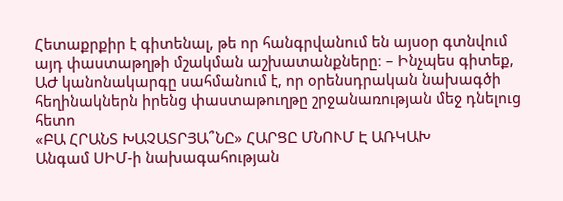Հետաքրքիր է գիտենալ, թե որ հանգրվանում են այսօր գտնվում այդ փաստաթղթի մշակման աշխատանքները։ – Ինչպես գիտեք, ԱԺ կանոնակարգը սահմանում է, որ օրենսդրական նախագծի հեղինակներն իրենց փաստաթուղթը շրջանառության մեջ դնելուց հետո
«ԲԱ ՀՐԱՆՏ ԽԱՉԱՏՐՅԱ՞ՆԸ» ՀԱՐՑԸ ՄՆՈՒՄ Է ԱՌԿԱԽ
Անգամ ՍԻՄ-ի նախագահության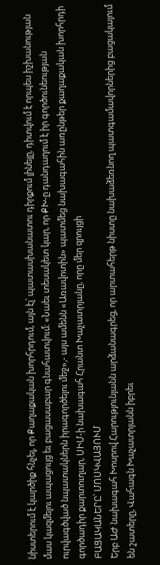նիստերում է կարծիք հնչել, որ Քաղաքական խորհրդում, այն էլ՝ պատասխանատու դիրքում լինելը, դիտվում է որպես իշխանության մաս կազմելու ապացույց եւ բացասաբար գնահատվում։ «Նաեւ տեսակետ կար, որ ՔԽ-ը դանդաղում է իր գործունեության ուրվագծված նպատակներն իրագործելու մեջ»,- այս ամենն «Առավոտին» պատմեց նախագահին առընթեր քաղաքական խորհրդի գործադիր քարտուղար, ՍԻՄ-ի նախագահ Հրանտ Խաչատրյանը, որը մեր զրույցի
ԲԱՑԱԿԱՆԵՐԸ՝ ՄՈՍԿՎԱՅՈՒՄ
Երբ ԱԺ նախագահ Խոսրով Հարությունյանն արձանագրեց, որ արտահերթ նիստը նախաձեռնող պատգամավորներից բացակայում են շատերը, Վահագն Խաչատրյանն իբրեւ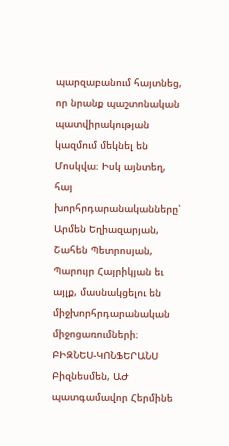պարզաբանում հայտնեց, որ նրանք պաշտոնական պատվիրակության կազմում մեկնել են Մոսկվա։ Իսկ այնտեղ, հայ խորհրդարանականները՝ Արմեն Եղիազարյան, Շահեն Պետրոսյան, Պարույր Հայրիկյան եւ այլք, մասնակցելու են միջխորհրդարանական միջոցառումների։ ԲԻԶՆԵՍ-ԿՈՆՖԵՐԱՆՍ Բիզնեսմեն, ԱԺ պատգամավոր Հերմինե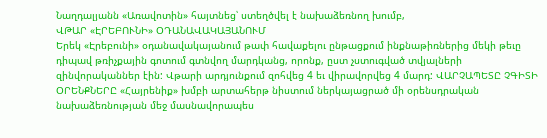Նաղդալյանն «Առավոտին» հայտնեց՝ ստեղծվել է նախաձեռնող խումբ,
ՎԹԱՐ «ԷՐԵԲՈՒՆԻ» ՕԴԱՆԱՎԱԿԱՅԱՆՈՒՄ
Երեկ «Էրեբունի» օդանավակայանում թափ հավաքելու ընթացքում ինքնաթիռներից մեկի թեւը դիպավ թռիչքային գոտում գտնվող մարդկանց, որոնք, ըստ չստուգված տվյալների զինվորականներ էին: Վթարի արդյունքում զոհվեց 4 եւ վիրավորվեց 4 մարդ: ՎԱՐՉԱՊԵՏԸ ՉԳԻՏԻ ՕՐԵՆՔՆԵՐԸ «Հայրենիք» խմբի արտահերթ նիստում ներկայացրած մի օրենսդրական նախաձեռնության մեջ մասնավորապես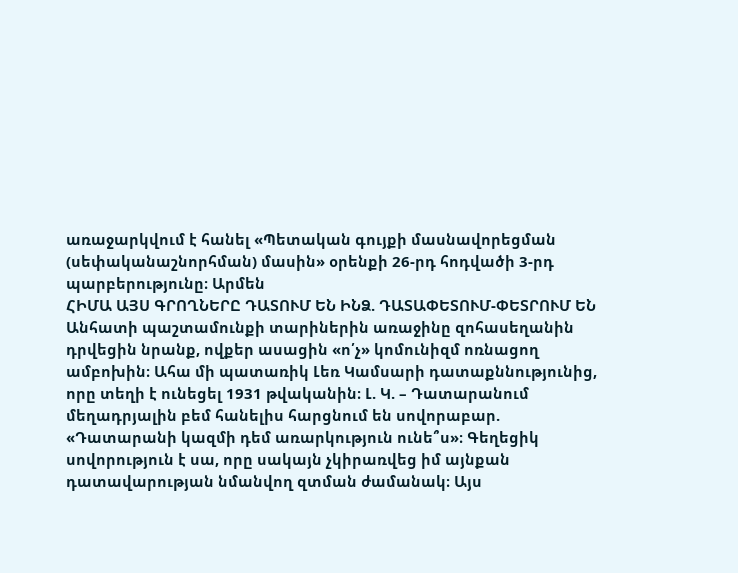առաջարկվում է հանել «Պետական գույքի մասնավորեցման (սեփականաշնորհման) մասին» օրենքի 26-րդ հոդվածի 3-րդ պարբերությունը։ Արմեն
ՀԻՄԱ ԱՅՍ ԳՐՈՂՆԵՐԸ ԴԱՏՈՒՄ ԵՆ ԻՆՁ. ԴԱՏԱՓԵՏՈՒՄ-ՓԵՏՐՈՒՄ ԵՆ
Անհատի պաշտամունքի տարիներին առաջինը զոհասեղանին դրվեցին նրանք, ովքեր ասացին «ո՛չ» կոմունիզմ ոռնացող ամբոխին։ Ահա մի պատառիկ Լեռ Կամսարի դատաքննությունից, որը տեղի է ունեցել 1931 թվականին։ Լ. Կ. – Դատարանում մեղադրյալին բեմ հանելիս հարցնում են սովորաբար. «Դատարանի կազմի դեմ առարկություն ունե՞ս»։ Գեղեցիկ սովորություն է սա, որը սակայն չկիրառվեց իմ այնքան դատավարության նմանվող զտման ժամանակ։ Այս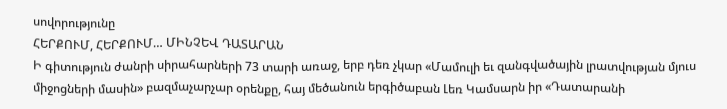սովորությունը
ՀԵՐՔՈՒՄ, ՀԵՐՔՈՒՄ… ՄԻՆՉԵՎ ԴԱՏԱՐԱՆ
Ի գիտություն ժանրի սիրահարների 73 տարի առաջ, երբ դեռ չկար «Մամուլի եւ զանգվածային լրատվության մյուս միջոցների մասին» բազմաչարչար օրենքը, հայ մեծանուն երգիծաբան Լեռ Կամսարն իր «Դատարանի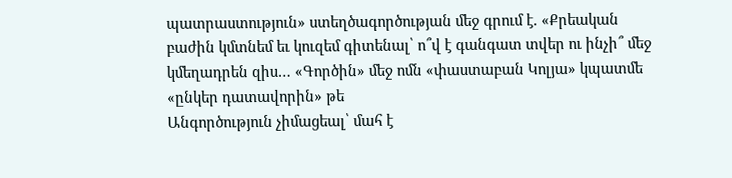պատրաստություն» ստեղծագործության մեջ գրում է. «Քրեական բաժին կմտնեմ եւ կուզեմ գիտենալ՝ ո՞վ է գանգատ տվեր ու ինչի՞ մեջ կմեղադրեն զիս… «Գործին» մեջ ոմն «փաստաբան Կոլյա» կպատմե «ընկեր դատավորին» թե
Անգործություն չիմացեալ՝ մահ է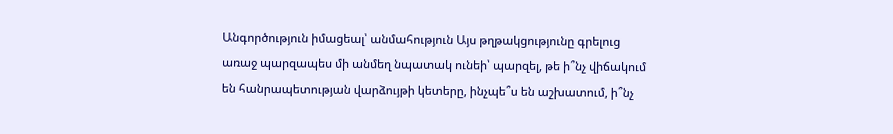Անգործություն իմացեալ՝ անմահություն Այս թղթակցությունը գրելուց առաջ պարզապես մի անմեղ նպատակ ունեի՝ պարզել, թե ի՞նչ վիճակում են հանրապետության վարձույթի կետերը, ինչպե՞ս են աշխատում, ի՞նչ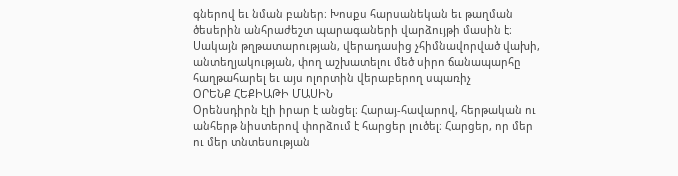գներով եւ նման բաներ։ Խոսքս հարսանեկան եւ թաղման ծեսերին անհրաժեշտ պարագաների վարձույթի մասին է։ Սակայն թղթատարության, վերադասից չհիմնավորված վախի, անտեղյակության, փող աշխատելու մեծ սիրո ճանապարհը հաղթահարել եւ այս ոլորտին վերաբերող սպառիչ
ՕՐԵՆՔ ՀԵՔԻԱԹԻ ՄԱՍԻՆ
Օրենսդիրն էլի իրար է անցել։ Հարայ-հավարով, հերթական ու անհերթ նիստերով փորձում է հարցեր լուծել։ Հարցեր, որ մեր ու մեր տնտեսության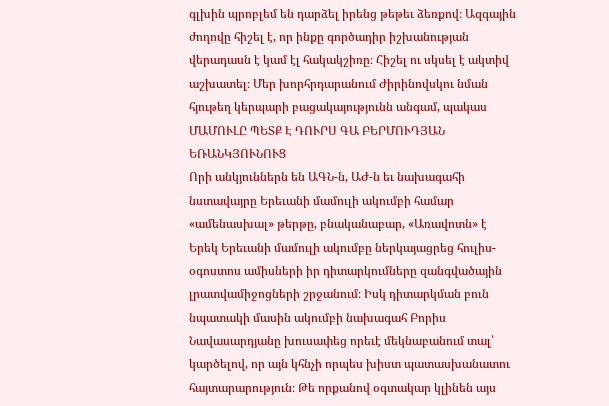գլխին պրոբլեմ են դարձել իրենց թեթեւ ձեռքով։ Ազգային ժողովը հիշել է, որ ինքը գործադիր իշխանության վերադասն է կամ էլ հակակշիռը։ Հիշել ու սկսել է ակտիվ աշխատել։ Մեր խորհրդարանում Ժիրինովսկու նման հյութեղ կերպարի բացակայությունն անգամ, պակաս
ՄԱՄՈՒԼԸ ՊԵՏՔ Է ԴՈՒՐՍ ԳԱ ԲԵՐՄՈՒԴՅԱՆ ԵՌԱՆԿՅՈՒՆՈՒՑ
Որի անկյուններն են ԱԳՆ-ն, ԱԺ-ն եւ նախագահի նստավայրը Երեւանի մամուլի ակումբի համար «ամենասխալ» թերթը, բնականաբար, «Առավոտն» է Երեկ Երեւանի մամուլի ակումբը ներկայացրեց հուլիս-օգոստոս ամիսների իր դիտարկումները զանգվածային լրատվամիջոցների շրջանում։ Իսկ դիտարկման բուն նպատակի մասին ակումբի նախագահ Բորիս Նավասարդյանը խուսափեց որեւէ մեկնաբանում տալ՝ կարծելով, որ այն կհնչի որպես խիստ պատասխանատու հայտարարություն։ Թե որքանով օգտակար կլինեն այս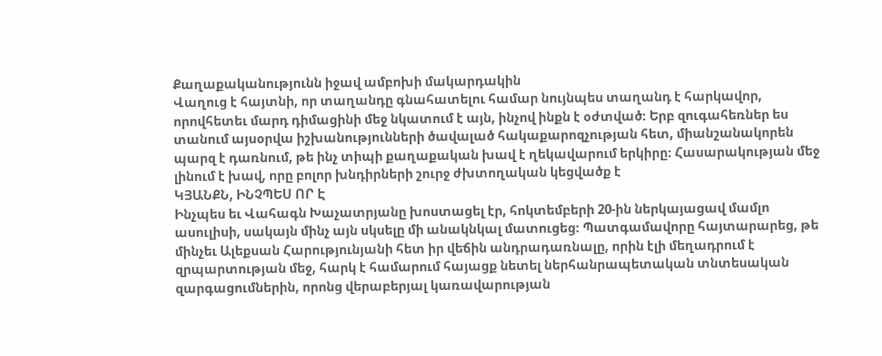Քաղաքականությունն իջավ ամբոխի մակարդակին
Վաղուց է հայտնի, որ տաղանդը գնահատելու համար նույնպես տաղանդ է հարկավոր, որովհետեւ մարդ դիմացինի մեջ նկատում է այն, ինչով ինքն է օժտված։ Երբ զուգահեռներ ես տանում այսօրվա իշխանությունների ծավալած հակաքարոզչության հետ, միանշանակորեն պարզ է դառնում, թե ինչ տիպի քաղաքական խավ է ղեկավարում երկիրը։ Հասարակության մեջ լինում է խավ, որը բոլոր խնդիրների շուրջ ժխտողական կեցվածք է
ԿՅԱՆՔՆ, ԻՆՉՊԵՍ ՈՐ Է
Ինչպես եւ Վահագն Խաչատրյանը խոստացել էր, հոկտեմբերի 20-ին ներկայացավ մամլո ասուլիսի, սակայն մինչ այն սկսելը մի անակնկալ մատուցեց։ Պատգամավորը հայտարարեց, թե մինչեւ Ալեքսան Հարությունյանի հետ իր վեճին անդրադառնալը, որին էլի մեղադրում է զրպարտության մեջ, հարկ է համարում հայացք նետել ներհանրապետական տնտեսական զարգացումներին, որոնց վերաբերյալ կառավարության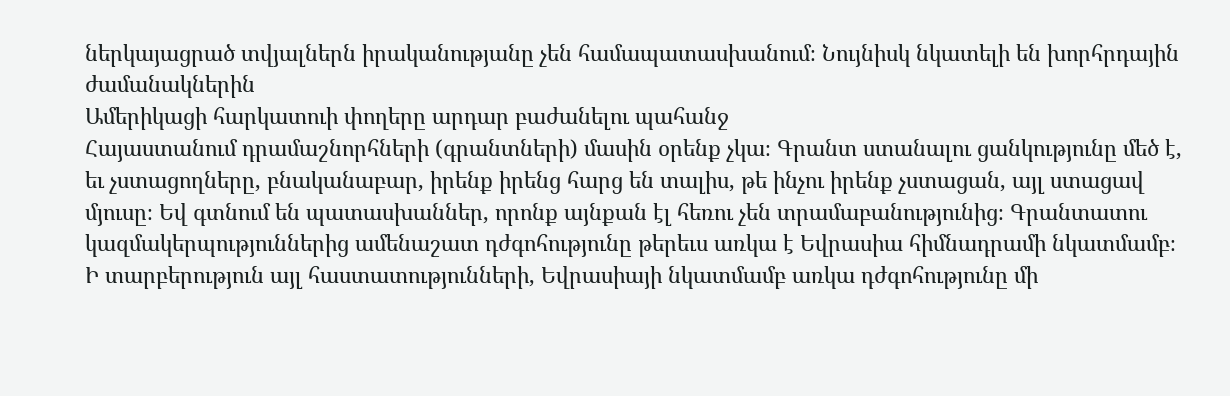ներկայացրած տվյալներն իրականությանը չեն համապատասխանում։ Նույնիսկ նկատելի են խորհրդային ժամանակներին
Ամերիկացի հարկատուի փողերը արդար բաժանելու պահանջ
Հայաստանում դրամաշնորհների (գրանտների) մասին օրենք չկա։ Գրանտ ստանալու ցանկությունը մեծ է, եւ չստացողները, բնականաբար, իրենք իրենց հարց են տալիս, թե ինչու իրենք չստացան, այլ ստացավ մյուսը։ Եվ գտնում են պատասխաններ, որոնք այնքան էլ հեռու չեն տրամաբանությունից։ Գրանտատու կազմակերպություններից ամենաշատ դժգոհությունը թերեւս առկա է Եվրասիա հիմնադրամի նկատմամբ։ Ի տարբերություն այլ հաստատությունների, Եվրասիայի նկատմամբ առկա դժգոհությունը մի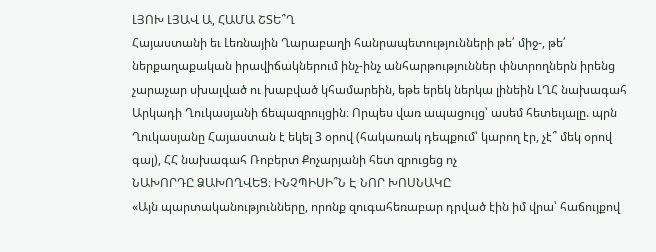ԼՅՈԽ ԼՅԱՎ Ա, ՀԱՄԱ ՇՏԵ՞Ղ
Հայաստանի եւ Լեռնային Ղարաբաղի հանրապետությունների թե՛ միջ-, թե՛ ներքաղաքական իրավիճակներում ինչ-ինչ անհարթություններ փնտրողներն իրենց չարաչար սխալված ու խաբված կհամարեին, եթե երեկ ներկա լինեին ԼՂՀ նախագահ Արկադի Ղուկասյանի ճեպազրույցին։ Որպես վառ ապացույց՝ ասեմ հետեւյալը. պրն Ղուկասյանը Հայաստան է եկել 3 օրով (հակառակ դեպքում՝ կարող էր, չէ՞ մեկ օրով գալ), ՀՀ նախագահ Ռոբերտ Քոչարյանի հետ զրուցեց ոչ
ՆԱԽՈՐԴԸ ՁԱԽՈՂՎԵՑ։ ԻՆՉՊԻՍԻ՞Ն Է ՆՈՐ ԽՈՍՆԱԿԸ
«Այն պարտականությունները, որոնք զուգահեռաբար դրված էին իմ վրա՝ հաճույքով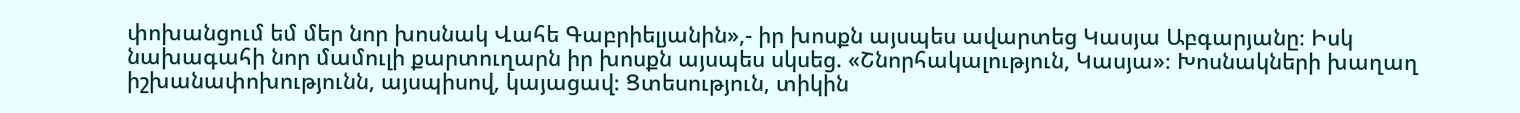փոխանցում եմ մեր նոր խոսնակ Վահե Գաբրիելյանին»,- իր խոսքն այսպես ավարտեց Կասյա Աբգարյանը։ Իսկ նախագահի նոր մամուլի քարտուղարն իր խոսքն այսպես սկսեց. «Շնորհակալություն, Կասյա»։ Խոսնակների խաղաղ իշխանափոխությունն, այսպիսով, կայացավ։ Ցտեսություն, տիկին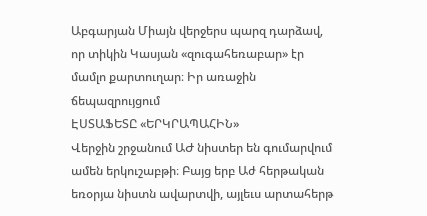Աբգարյան Միայն վերջերս պարզ դարձավ, որ տիկին Կասյան «զուգահեռաբար» էր մամլո քարտուղար։ Իր առաջին ճեպազրույցում
ԷՍՏԱՖԵՏԸ «ԵՐԿՐԱՊԱՀԻՆ»
Վերջին շրջանում ԱԺ նիստեր են գումարվում ամեն երկուշաբթի։ Բայց երբ Աժ հերթական եռօրյա նիստն ավարտվի, այլեւս արտահերթ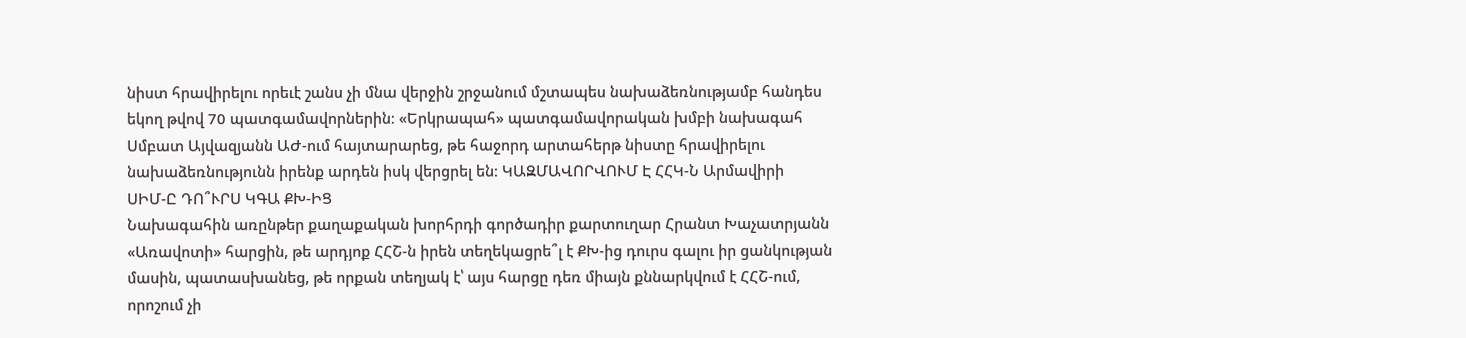նիստ հրավիրելու որեւէ շանս չի մնա վերջին շրջանում մշտապես նախաձեռնությամբ հանդես եկող թվով 70 պատգամավորներին։ «Երկրապահ» պատգամավորական խմբի նախագահ Սմբատ Այվազյանն ԱԺ-ում հայտարարեց, թե հաջորդ արտահերթ նիստը հրավիրելու նախաձեռնությունն իրենք արդեն իսկ վերցրել են։ ԿԱԶՄԱՎՈՐՎՈՒՄ Է ՀՀԿ-Ն Արմավիրի
ՍԻՄ-Ը ԴՈ՞ՒՐՍ ԿԳԱ ՔԽ-ԻՑ
Նախագահին առընթեր քաղաքական խորհրդի գործադիր քարտուղար Հրանտ Խաչատրյանն «Առավոտի» հարցին, թե արդյոք ՀՀՇ-ն իրեն տեղեկացրե՞լ է ՔԽ-ից դուրս գալու իր ցանկության մասին, պատասխանեց, թե որքան տեղյակ է՝ այս հարցը դեռ միայն քննարկվում է ՀՀՇ-ում, որոշում չի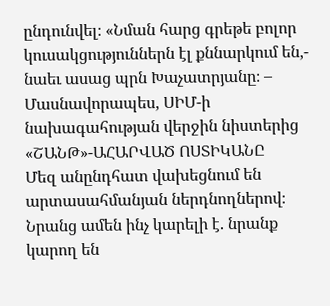ընդունվել։ «Նման հարց գրեթե բոլոր կուսակցություններն էլ քննարկում են,- նաեւ ասաց պրն Խաչատրյանը։ – Մասնավորապես, ՍԻՄ-ի նախագահության վերջին նիստերից
«ՇԱՆԹ»-ԱՀԱՐՎԱԾ ՈՍՏԻԿԱՆԸ
Մեզ անընդհատ վախեցնում են արտասահմանյան ներդնողներով։ Նրանց ամեն ինչ կարելի է. նրանք կարող են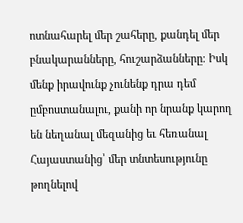ոտնահարել մեր շահերը, քանդել մեր բնակարանները, հուշարձանները։ Իսկ մենք իրավունք չունենք դրա դեմ ըմբոստանալու, քանի որ նրանք կարող են նեղանալ մեզանից եւ հեռանալ Հայաստանից՝ մեր տնտեսությունը թողնելով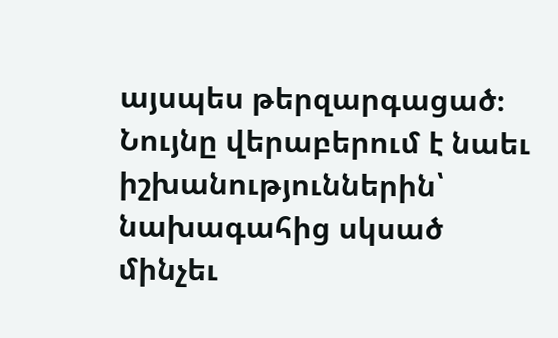այսպես թերզարգացած։ Նույնը վերաբերում է նաեւ իշխանություններին՝ նախագահից սկսած մինչեւ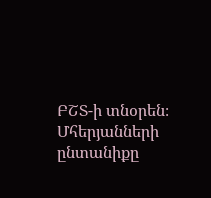ԲՇՏ-ի տնօրեն։ Մհերյանների ընտանիքը